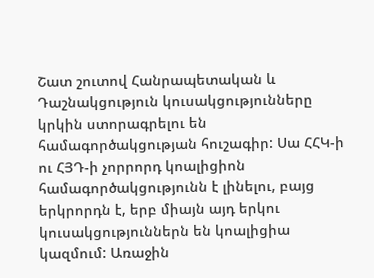Շատ շուտով Հանրապետական և Դաշնակցություն կուսակցությունները կրկին ստորագրելու են համագործակցության հուշագիր: Սա ՀՀԿ-ի ու ՀՅԴ-ի չորրորդ կոալիցիոն համագործակցությունն է լինելու, բայց երկրորդն է, երբ միայն այդ երկու կուսակցություններն են կոալիցիա կազմում: Առաջին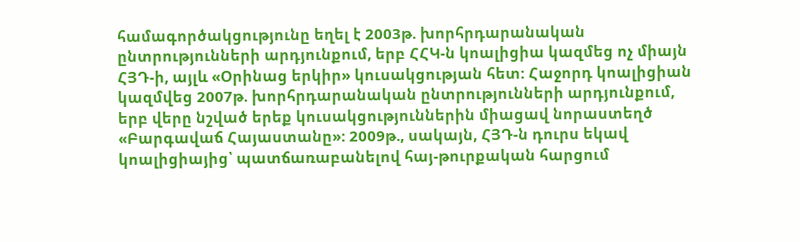համագործակցությունը եղել է 2003թ. խորհրդարանական ընտրությունների արդյունքում, երբ ՀՀԿ-ն կոալիցիա կազմեց ոչ միայն ՀՅԴ-ի, այլև «Օրինաց երկիր» կուսակցության հետ: Հաջորդ կոալիցիան կազմվեց 2007թ. խորհրդարանական ընտրությունների արդյունքում, երբ վերը նշված երեք կուսակցություններին միացավ նորաստեղծ «Բարգավաճ Հայաստանը»: 2009թ., սակայն, ՀՅԴ-ն դուրս եկավ կոալիցիայից՝ պատճառաբանելով հայ-թուրքական հարցում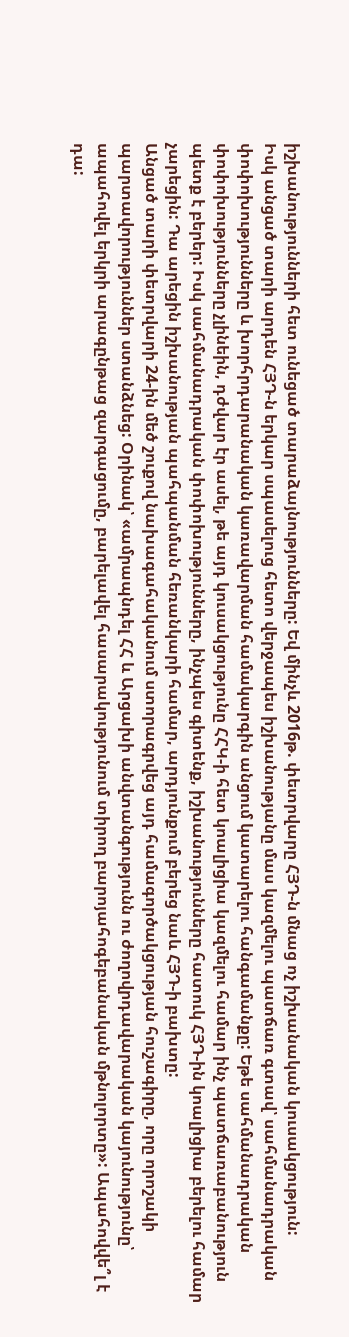իշխանությունների հետ ունեցած տարաձայնությունները: Եվ մինչև 2016թ. փետրվարը ՀՅԴ-ն մնաց ոչ իշխանական կուսակցություն:
Իսկ անցած տարի արդեն ՀՅԴ-ն երկար սպասելուց հետո վերջապես իշխանությանը մաս կազմելու պատճառ գտավ՝ սահմանադրական փոփոխությունները և խորհրդարանական կառավարման համակարգին անցում կատարելու հանգամանքը: Եթե սահմանադրական փոփոխությունները չլինեին, դժվար էր ասել, թե այդ կուսակցությունը ՀՀԿ-ի հետ կոալիցիա կազմելու համար ինչ պատճառաբանություն պետք է բերեր: Իսկ սահմանադրական փոփոխությունները, ինչպես գիտենք, իշխանությունները հատուկ ՀՅԴ-ին կոալիցիա բերելու համար չարեցին: Դա արեցին իշխանության պահպանման հեռանկարի համար, արդյունքում բերեց նաև ՀՅԴ-ի բախտը:
Անցած տարի փետրվարի 24-ին մեծ շուքով նախագահականում ստորագրվեց այդ համագործակցության հուշագիրը, որը որոշակի պարտավորություններ ստանձնեց: Օրինակ՝ «ամրապնդել ՀՀ և Արցախի անվտանգությունն ու ժողովրդավարական կայունությունը՝ ապահովել երկրի արագընթաց զարգացումը, բարելավել հասարակությունում տիրող բարոյահոգեբանական մթնոլորտը»: Ապահովվե՞լ է դա: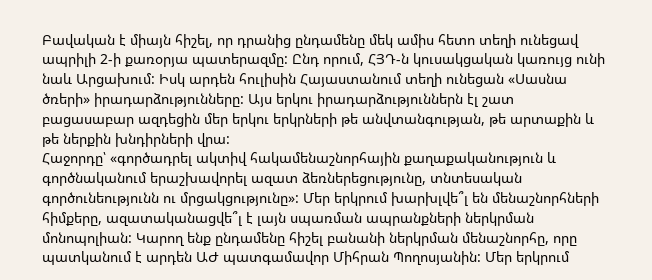Բավական է միայն հիշել, որ դրանից ընդամենը մեկ ամիս հետո տեղի ունեցավ ապրիլի 2-ի քառօրյա պատերազմը: Ընդ որում, ՀՅԴ-ն կուսակցական կառույց ունի նաև Արցախում: Իսկ արդեն հուլիսին Հայաստանում տեղի ունեցան «Սասնա ծռերի» իրադարձությունները: Այս երկու իրադարձություններն էլ շատ բացասաբար ազդեցին մեր երկու երկրների թե անվտանգության, թե արտաքին և թե ներքին խնդիրների վրա:
Հաջորդը՝ «գործադրել ակտիվ հակամենաշնորհային քաղաքականություն և գործնականում երաշխավորել ազատ ձեռներեցությունը, տնտեսական գործունեությունն ու մրցակցությունը»: Մեր երկրում խարխլվե՞լ են մենաշնորհների հիմքերը, ազատականացվե՞լ է լայն սպառման ապրանքների ներկրման մոնոպոլիան: Կարող ենք ընդամենը հիշել բանանի ներկրման մենաշնորհը, որը պատկանում է արդեն ԱԺ պատգամավոր Միհրան Պողոսյանին: Մեր երկրում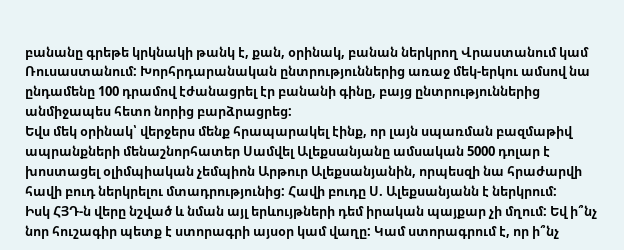բանանը գրեթե կրկնակի թանկ է, քան, օրինակ, բանան ներկրող Վրաստանում կամ Ռուսաստանում: Խորհրդարանական ընտրություններից առաջ մեկ-երկու ամսով նա ընդամենը 100 դրամով էժանացրել էր բանանի գինը, բայց ընտրություններից անմիջապես հետո նորից բարձրացրեց:
Եվս մեկ օրինակ՝ վերջերս մենք հրապարակել էինք, որ լայն սպառման բազմաթիվ ապրանքների մենաշնորհատեր Սամվել Ալեքսանյանը ամսական 5000 դոլար է խոստացել օլիմպիական չեմպիոն Արթուր Ալեքսանյանին, որպեսզի նա հրաժարվի հավի բուդ ներկրելու մտադրությունից: Հավի բուդը Ս. Ալեքսանյանն է ներկրում:
Իսկ ՀՅԴ-ն վերը նշված և նման այլ երևույթների դեմ իրական պայքար չի մղում: Եվ ի՞նչ նոր հուշագիր պետք է ստորագրի այսօր կամ վաղը: Կամ ստորագրում է, որ ի՞նչ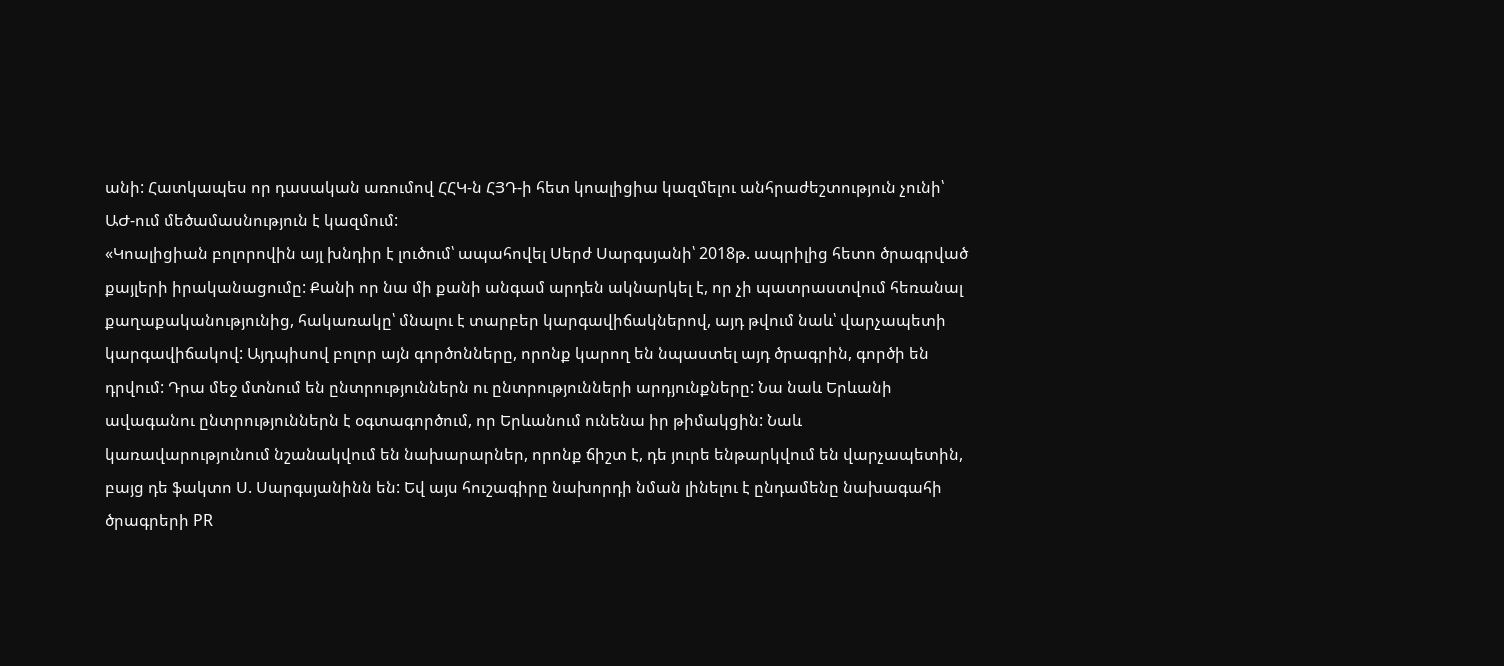անի: Հատկապես որ դասական առումով ՀՀԿ-ն ՀՅԴ-ի հետ կոալիցիա կազմելու անհրաժեշտություն չունի՝ ԱԺ-ում մեծամասնություն է կազմում:
«Կոալիցիան բոլորովին այլ խնդիր է լուծում՝ ապահովել Սերժ Սարգսյանի՝ 2018թ. ապրիլից հետո ծրագրված քայլերի իրականացումը: Քանի որ նա մի քանի անգամ արդեն ակնարկել է, որ չի պատրաստվում հեռանալ քաղաքականությունից, հակառակը՝ մնալու է տարբեր կարգավիճակներով, այդ թվում նաև՝ վարչապետի կարգավիճակով: Այդպիսով բոլոր այն գործոնները, որոնք կարող են նպաստել այդ ծրագրին, գործի են դրվում: Դրա մեջ մտնում են ընտրություններն ու ընտրությունների արդյունքները: Նա նաև Երևանի ավագանու ընտրություններն է օգտագործում, որ Երևանում ունենա իր թիմակցին: Նաև կառավարությունում նշանակվում են նախարարներ, որոնք ճիշտ է, դե յուրե ենթարկվում են վարչապետին, բայց դե ֆակտո Ս. Սարգսյանինն են: Եվ այս հուշագիրը նախորդի նման լինելու է ընդամենը նախագահի ծրագրերի PR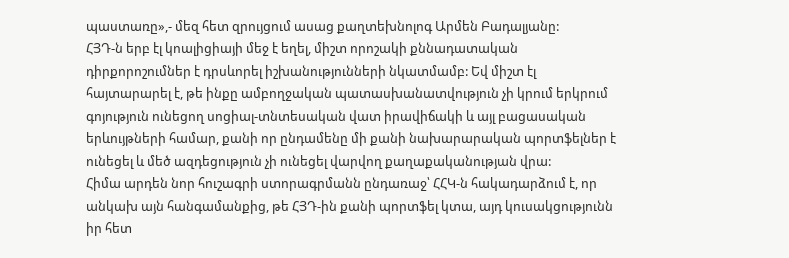պաստառը»,- մեզ հետ զրույցում ասաց քաղտեխնոլոգ Արմեն Բադալյանը:
ՀՅԴ-ն երբ էլ կոալիցիայի մեջ է եղել, միշտ որոշակի քննադատական դիրքորոշումներ է դրսևորել իշխանությունների նկատմամբ: Եվ միշտ էլ հայտարարել է, թե ինքը ամբողջական պատասխանատվություն չի կրում երկրում գոյություն ունեցող սոցիալ-տնտեսական վատ իրավիճակի և այլ բացասական երևույթների համար, քանի որ ընդամենը մի քանի նախարարական պորտֆելներ է ունեցել և մեծ ազդեցություն չի ունեցել վարվող քաղաքականության վրա:
Հիմա արդեն նոր հուշագրի ստորագրմանն ընդառաջ՝ ՀՀԿ-ն հակադարձում է, որ անկախ այն հանգամանքից, թե ՀՅԴ-ին քանի պորտֆել կտա, այդ կուսակցությունն իր հետ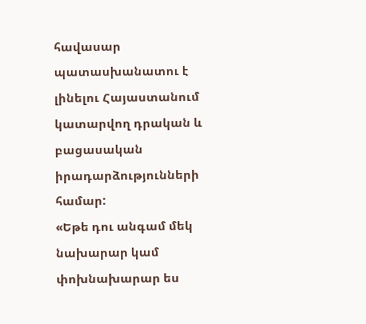հավասար պատասխանատու է լինելու Հայաստանում կատարվող դրական և բացասական իրադարձությունների համար:
«Եթե դու անգամ մեկ նախարար կամ փոխնախարար ես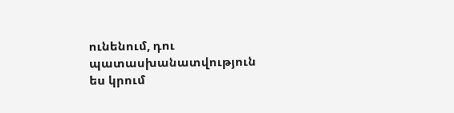ունենում, դու պատասխանատվություն ես կրում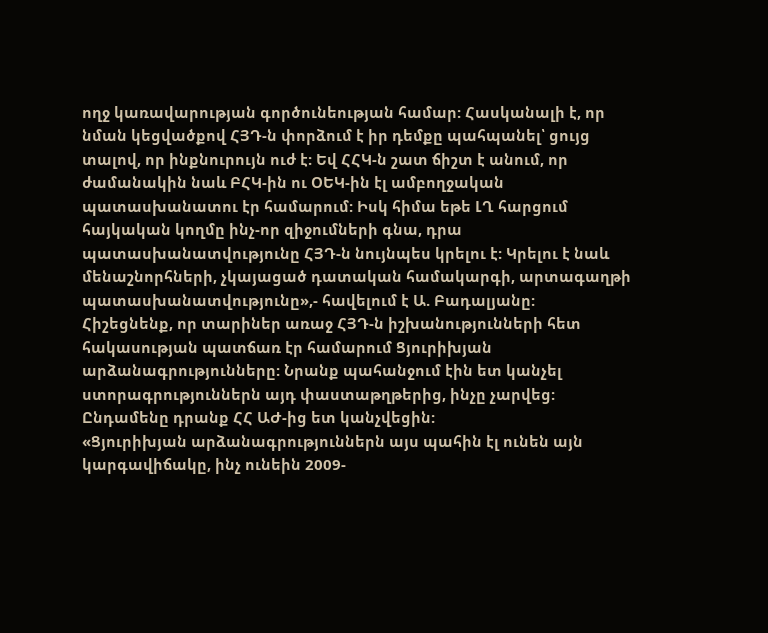ողջ կառավարության գործունեության համար: Հասկանալի է, որ նման կեցվածքով ՀՅԴ-ն փորձում է իր դեմքը պահպանել՝ ցույց տալով, որ ինքնուրույն ուժ է: Եվ ՀՀԿ-ն շատ ճիշտ է անում, որ ժամանակին նաև ԲՀԿ-ին ու ՕԵԿ-ին էլ ամբողջական պատասխանատու էր համարում: Իսկ հիմա եթե ԼՂ հարցում հայկական կողմը ինչ-որ զիջումների գնա, դրա պատասխանատվությունը ՀՅԴ-ն նույնպես կրելու է: Կրելու է նաև մենաշնորհների, չկայացած դատական համակարգի, արտագաղթի պատասխանատվությունը»,- հավելում է Ա. Բադալյանը:
Հիշեցնենք, որ տարիներ առաջ ՀՅԴ-ն իշխանությունների հետ հակասության պատճառ էր համարում Ցյուրիխյան արձանագրությունները: Նրանք պահանջում էին ետ կանչել ստորագրություններն այդ փաստաթղթերից, ինչը չարվեց: Ընդամենը դրանք ՀՀ ԱԺ-ից ետ կանչվեցին:
«Ցյուրիխյան արձանագրություններն այս պահին էլ ունեն այն կարգավիճակը, ինչ ունեին 2009-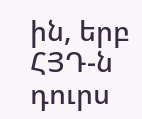ին, երբ ՀՅԴ-ն դուրս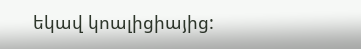եկավ կոալիցիայից: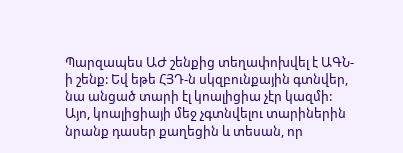Պարզապես ԱԺ շենքից տեղափոխվել է ԱԳՆ-ի շենք: Եվ եթե ՀՅԴ-ն սկզբունքային գտնվեր, նա անցած տարի էլ կոալիցիա չէր կազմի: Այո, կոալիցիայի մեջ չգտնվելու տարիներին նրանք դասեր քաղեցին և տեսան, որ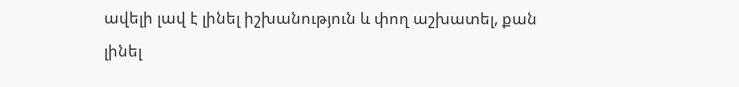ավելի լավ է լինել իշխանություն և փող աշխատել, քան լինել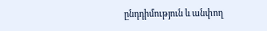ընդդիմություն և անփող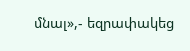մնալ»,- եզրափակեց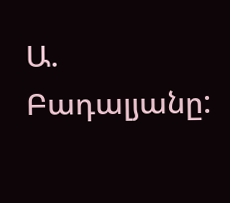Ա. Բադալյանը: